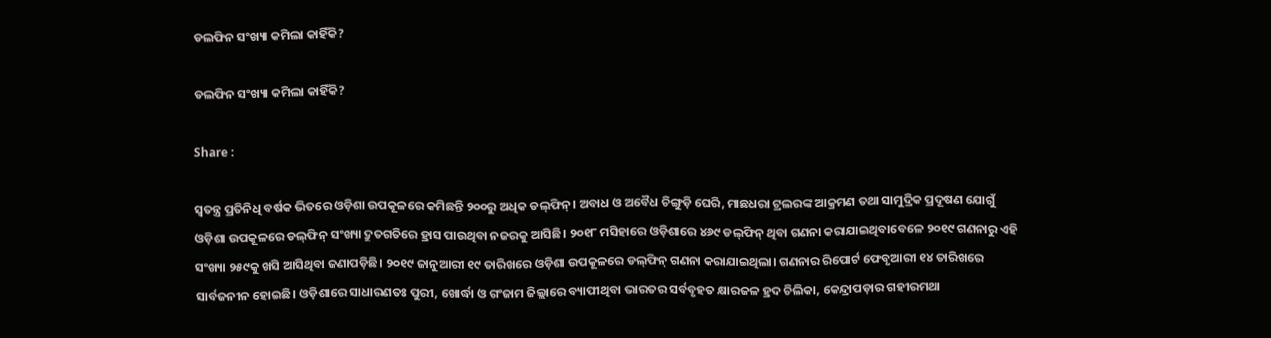ଡଲଫିନ ସଂଖ୍ୟା କମିଲା କାହିଁକି?

ଡଲଫିନ ସଂଖ୍ୟା କମିଲା କାହିଁକି?

Share :

ସ୍ବତନ୍ତ୍ର ପ୍ରତିନିଧି ବର୍ଷକ ଭିତରେ ଓଡ଼ିଶା ଉପକୂଳରେ କମିଛନ୍ତି ୨୦୦ରୁ ଅଧିକ ଡଲ୍‌ଫିନ୍‌। ଅବାଧ ଓ ଅବୈଧ ଚିଙ୍ଗୁଡ଼ି ଘେରି, ମାଛଧରା ଟ୍ରଲରଙ୍କ ଆକ୍ରମଣ ତଥା ସାମୁଦ୍ରିକ ପ୍ରଦୂଷଣ ଯୋଗୁଁ ଓଡ଼ିଶା ଉପକୂଳରେ ଡଲ୍‌ଫିନ୍‌ ସଂଖ୍ୟା ଦ୍ରୁତଗତିରେ ହ୍ରାସ ପାଉଥିବା ନଜରକୁ ଆସିଛି। ୨୦୧୮ ମସିହାରେ ଓଡ଼ିଶାରେ ୪୬୯ ଡଲ୍‌ଫିନ୍‌ ଥିବା ଗଣନା କରାଯାଇଥିବାବେଳେ ୨୦୧୯ ଗଣନାରୁ ଏହି ସଂଖ୍ୟା ୨୫୯କୁ ଖସି ଆସିଥିବା ଜଣାପଡ଼ିଛି। ୨୦୧୯ ଜାନୁଆରୀ ୧୯ ତାରିଖରେ ଓଡ଼ିଶା ଉପକୂଳରେ ଡଲ୍‌ଫିନ୍‌ ଗଣନା କରାଯାଇଥିଲା। ଗଣନାର ରିପୋର୍ଟ ଫେବୃଆରୀ ୧୪ ତାରିଖରେ ସାର୍ବଜନୀନ ହୋଇଛି। ଓଡ଼ିଶାରେ ସାଧାରଣତଃ ପୁରୀ, ଖୋର୍ଦ୍ଧା ଓ ଗଂଜାମ ଜିଲ୍ଲାରେ ବ୍ୟାପୀଥିବା ଭାରତର ସର୍ବବୃହତ କ୍ଷାରଜଳ ହ୍ରଦ ଚିଲିକା, କେନ୍ଦ୍ରାପଡ଼ାର ଗହୀରମଥା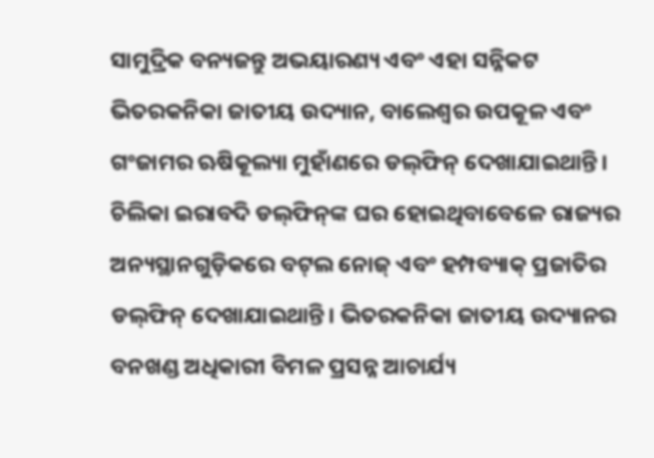ସାମୁଦ୍ରିକ ବନ୍ୟଜନ୍ତୁ ଅଭୟାରଣ୍ୟ ଏବଂ ଏହା ସନ୍ନିକଟ ଭିତରକନିକା ଜାତୀୟ ଉଦ୍ୟାନ, ବାଲେଶ୍ବର ଉପକୂଳ ଏବଂ ଗଂଜାମର ଋଷିକୂଲ୍ୟା ମୁହାଁଣରେ ଡଲ୍‌ଫିନ୍‌ ଦେଖାଯାଇଥାନ୍ତି। ଚିଲିକା ଇରାବଦି ଡଲ୍‌ଫିନ୍‌ଙ୍କ ଘର ହୋଇଥିବାବେଳେ ରାଜ୍ୟର ଅନ୍ୟସ୍ଥାନଗୁଡ଼ିକରେ ବଟ୍‌ଲ ନୋଜ୍‌ ଏବଂ ହମ୍ପବ୍ୟାକ୍‌ ପ୍ରଜାତିର ଡଲ୍‌ଫିନ୍‌ ଦେଖାଯାଇଥାନ୍ତି। ଭିତରକନିକା ଜାତୀୟ ଉଦ୍ୟାନର ବନଖଣ୍ଡ ଅଧିକାରୀ ବିମଳ ପ୍ରସନ୍ନ ଆଚାର୍ଯ୍ୟ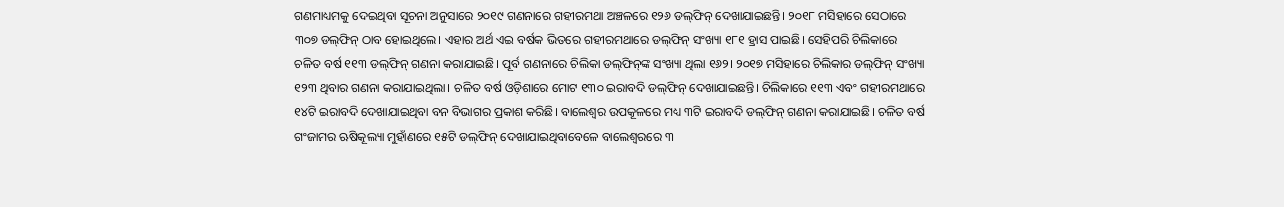ଗଣମାଧ୍ୟମକୁ ଦେଇଥିବା ସୂଚନା ଅନୁସାରେ ୨୦୧୯ ଗଣନାରେ ଗହୀରମଥା ଅଞ୍ଚଳରେ ୧୨୬ ଡଲ୍‌ଫିନ୍‌ ଦେଖାଯାଇଛନ୍ତି। ୨୦୧୮ ମସିହାରେ ସେଠାରେ ୩୦୭ ଡଲ୍‌ଫିନ୍‌ ଠାବ ହୋଇଥିଲେ। ଏହାର ଅର୍ଥ ଏଇ ବର୍ଷକ ଭିତରେ ଗହୀରମଥାରେ ଡଲ୍‌ଫିନ୍‌ ସଂଖ୍ୟା ୧୮୧ ହ୍ରାସ ପାଇଛି। ସେହିପରି ଚିଲିକାରେ ଚଳିତ ବର୍ଷ ୧୧୩ ଡଲ୍‌ଫିନ୍‌ ଗଣନା କରାଯାଇଛି। ପୂର୍ବ ଗଣନାରେ ଚିଲିକା ଡଲ୍‌ଫିନ୍‌ଙ୍କ ସଂଖ୍ୟା ଥିଲା ୧୬୨। ୨୦୧୭ ମସିହାରେ ଚିଲିକାର ଡଲ୍‌ଫିନ୍‌ ସଂଖ୍ୟା ୧୨୩ ଥିବାର ଗଣନା କରାଯାଇଥିଲା। ଚଳିତ ବର୍ଷ ଓଡ଼ିଶାରେ ମୋଟ ୧୩୦ ଇରାବଦି ଡଲ୍‌ଫିନ୍‌ ଦେଖାଯାଇଛନ୍ତି। ଚିଲିକାରେ ୧୧୩ ଏବଂ ଗହୀରମଥାରେ ୧୪ଟି ଇରାବଦି ଦେଖାଯାଇଥିବା ବନ ବିଭାଗର ପ୍ରକାଶ କରିଛି। ବାଲେଶ୍ବର ଉପକୂଳରେ ମଧ୍ୟ ୩ଟି ଇରାବଦି ଡଲ୍‌ଫିନ୍‌ ଗଣନା କରାଯାଇଛି। ଚଳିତ ବର୍ଷ ଗଂଜାମର ଋଷିକୂଲ୍ୟା ମୁହାଁଣରେ ୧୫ଟି ଡଲ୍‌ଫିନ୍‌ ଦେଖାଯାଇଥିବାବେଳେ ବାଲେଶ୍ବରରେ ୩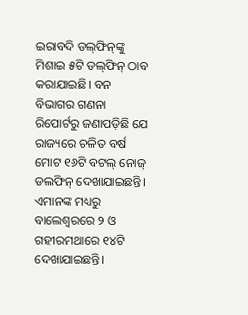ଇରାବଦି ଡଲ୍‌ଫିନ୍‌ଙ୍କୁ ମିଶାଇ ୫ଟି ଡଲ୍‌ଫିନ୍‌ ଠାବ କରାଯାଇଛି। ବନ ବିଭାଗର ଗଣନା ରିପୋର୍ଟରୁ ଜଣାପଡ଼ିଛି ଯେ ରାଜ୍ୟରେ ଚଳିତ ବର୍ଷ ମୋଟ ୧୬ଟି ବଟଲ୍‌ ନୋଜ୍‌ ଡଲଫିନ୍‌ ଦେଖାଯାଇଛନ୍ତି। ଏମାନଙ୍କ ମଧ୍ୟରୁ ବାଲେଶ୍ବରରେ ୨ ଓ ଗହୀରମଥାରେ ୧୪ଟି ଦେଖାଯାଇଛନ୍ତି।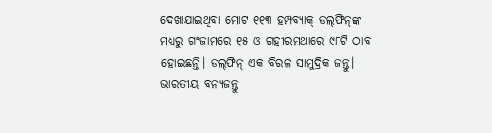ଦେଖାଯାଇଥିବା ମୋଟ ୧୧୩ ହମ୍ପବ୍ୟାକ୍ ଡଲ୍‌ଫିନ୍‌ଙ୍କ ମଧ୍ୟରୁ ଗଂଜାମରେ ୧୫ ଓ ଗହୀରମଥାରେ ୯୮ଟି ଠାବ ହୋଇଛନ୍ତି। ଡଲ୍‌ଫିନ୍‌ ଏକ ବିରଳ ସାମୁଦ୍ରିକ ଜନ୍ତୁ। ଭାରତୀୟ ବନ୍ୟଜନ୍ତୁ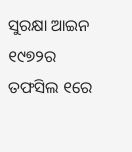ସୁରକ୍ଷା ଆଇନ ୧୯୭୨ର ତଫସିଲ ୧ରେ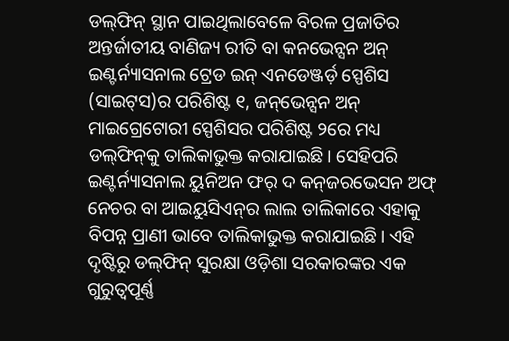ଡଲ୍‌ଫିନ୍‌ ସ୍ଥାନ ପାଇଥିଲାବେଳେ ବିରଳ ପ୍ରଜାତିର ଅନ୍ତର୍ଜାତୀୟ ବାଣିଜ୍ୟ ରୀତି ବା କନଭେନ୍ସନ ଅନ୍‌ ଇଣ୍ଟର୍ନ୍ୟାସନାଲ ଟ୍ରେଡ ଇନ୍‌ ଏନଡେଞ୍ଜର୍ଡ଼ ସ୍ପେଶିସ (ସାଇଟ୍‌ସ)ର ପରିଶିଷ୍ଟ ୧, ଜନ୍‌ଭେନ୍ସନ ଅନ୍‌ ମାଇଗ୍ରେଟୋରୀ ସ୍ପେଶିସର ପରିଶିଷ୍ଟ ୨ରେ ମଧ୍ୟ ଡଲ୍‌ଫିନ୍‌କୁ ତାଲିକାଭୁକ୍ତ କରାଯାଇଛି। ସେହିପରି ଇଣ୍ଟର୍ନ୍ୟାସନାଲ ୟୁନିଅନ ଫର୍‌ ଦ କନ୍‌ଜରଭେସନ ଅଫ୍ ନେଚର ବା ଆଇୟୁସିଏନ୍‌ର ଲାଲ ତାଲିକାରେ ଏହାକୁ ବିପନ୍ନ ପ୍ରାଣୀ ଭାବେ ତାଲିକାଭୁକ୍ତ କରାଯାଇଛି। ଏହି ଦୃଷ୍ଟିରୁ ଡଲ୍‌ଫିନ୍‌ ସୁରକ୍ଷା ଓଡ଼ିଶା ସରକାରଙ୍କର ଏକ ଗୁରୁତ୍ବପୂର୍ଣ୍ଣ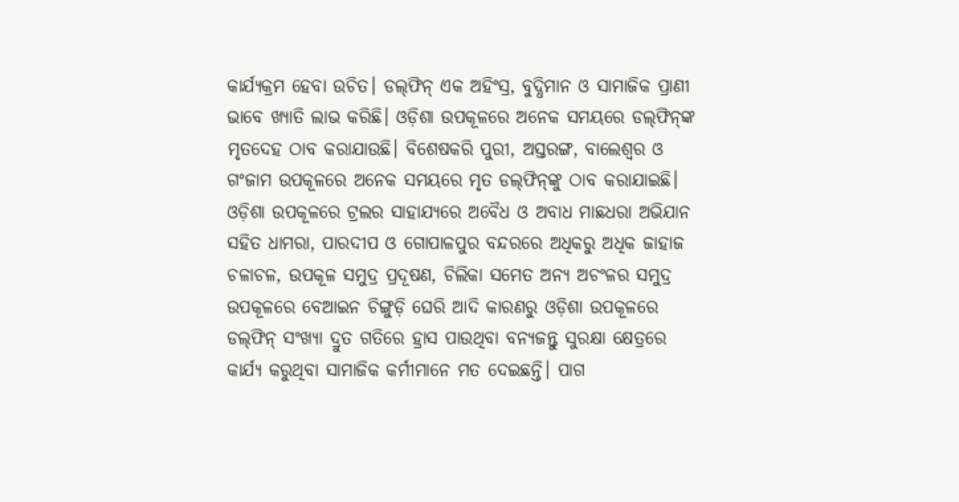କାର୍ଯ୍ୟକ୍ରମ ହେବା ଉଚିତ। ଡଲ୍‌ଫିନ୍‌ ଏକ ଅହିଂସ୍ର, ବୁଦ୍ଧିମାନ ଓ ସାମାଜିକ ପ୍ରାଣୀ ଭାବେ ଖ୍ୟାତି ଲାଭ କରିଛି। ଓଡ଼ିଶା ଉପକୂଳରେ ଅନେକ ସମୟରେ ଡଲ୍‌ଫିନ୍‌ଙ୍କ ମୃତଦେହ ଠାବ କରାଯାଉଛି। ବିଶେଷକରି ପୁରୀ, ଅସ୍ତରଙ୍ଗ, ବାଲେଶ୍ବର ଓ ଗଂଜାମ ଉପକୂଳରେ ଅନେକ ସମୟରେ ମୃତ ଡଲ୍‌ଫିନ୍‌ଙ୍କୁ ଠାବ କରାଯାଇଛି। ଓଡ଼ିଶା ଉପକୂଳରେ ଟ୍ରଲର ସାହାଯ୍ୟରେ ଅବୈଧ ଓ ଅବାଧ ମାଛଧରା ଅଭିଯାନ ସହିତ ଧାମରା, ପାରଦୀପ ଓ ଗୋପାଳପୁର ବନ୍ଦରରେ ଅଧିକରୁ ଅଧିକ ଜାହାଜ ଚଳାଚଳ, ଉପକୂଳ ସମୁଦ୍ର ପ୍ରଦୂଷଣ, ଚିଲିକା ସମେତ ଅନ୍ୟ ଅଚଂଳର ସମୁଦ୍ର ଉପକୂଳରେ ବେଆଇନ ଚିଙ୍ଗୁଡ଼ି ଘେରି ଆଦି କାରଣରୁ ଓଡ଼ିଶା ଉପକୂଳରେ ଡଲ୍‌ଫିନ୍‌ ସଂଖ୍ୟା ଦ୍ରୁତ ଗତିରେ ହ୍ରାସ ପାଉଥିବା ବନ୍ୟଜନ୍ତୁ ସୁରକ୍ଷା କ୍ଷେତ୍ରରେ କାର୍ଯ୍ୟ କରୁଥିବା ସାମାଜିକ କର୍ମୀମାନେ ମତ ଦେଇଛନ୍ତି। ପାଗ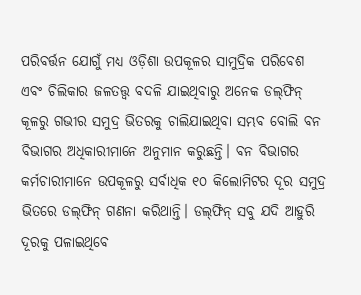ପରିବର୍ତ୍ତନ ଯୋଗୁଁ ମଧ୍ୟ ଓଡ଼ିଶା ଉପକୂଳର ସାମୁଦ୍ରିକ ପରିବେଶ ଏବଂ ଚିଲିକାର ଜଳତତ୍ତ୍ବ ବଦଳି ଯାଇଥିବାରୁ ଅନେକ ଡଲ୍‌ଫିନ୍‌ କୂଳରୁ ଗଭୀର ସମୁଦ୍ର ଭିତରକୁ ଚାଲିଯାଇଥିବା ସମ୍ଭବ ବୋଲି ବନ ବିଭାଗର ଅଧିକାରୀମାନେ ଅନୁମାନ କରୁଛନ୍ତି। ବନ ବିଭାଗର କର୍ମଚାରୀମାନେ ଉପକୂଳରୁ ସର୍ବାଧିକ ୧୦ କିଲୋମିଟର ଦୂର ସମୁଦ୍ର ଭିତରେ ଡଲ୍‌ଫିନ୍‌ ଗଣନା କରିଥାନ୍ତି। ଡଲ୍‌ଫିନ୍‌ ସବୁ ଯଦି ଆହୁରି ଦୂରକୁ ପଳାଇଥିବେ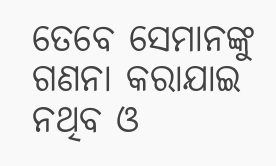ତେବେ ସେମାନଙ୍କୁ ଗଣନା କରାଯାଇ ନଥିବ ଓ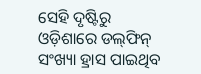ସେହି ଦୃଷ୍ଟିରୁ ଓଡ଼ିଶାରେ ଡଲ୍‌ଫିନ୍‌ ସଂଖ୍ୟା ହ୍ରାସ ପାଇଥିବ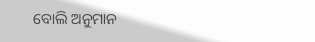ବୋଲି ଅନୁମାନ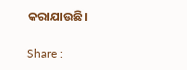କରାଯାଉଛି।

Share :